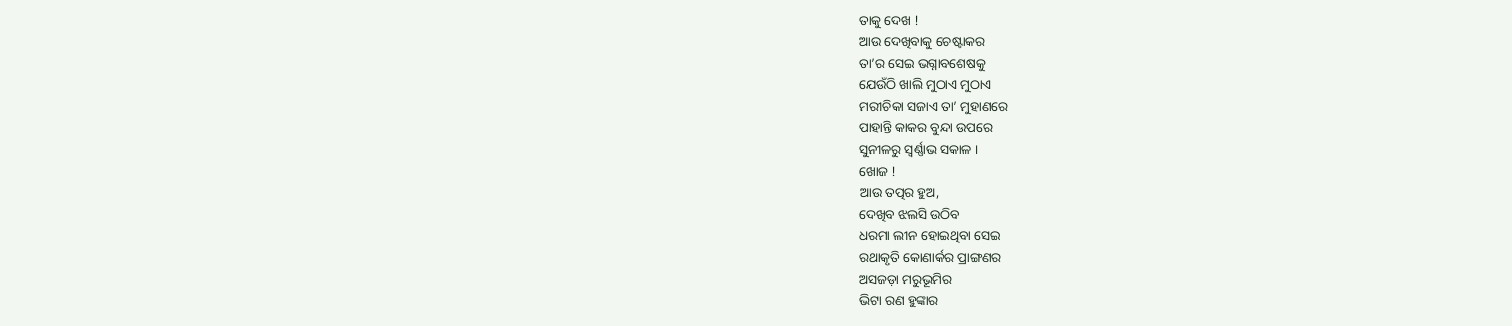ତାକୁ ଦେଖ !
ଆଉ ଦେଖିବାକୁ ଚେଷ୍ଟାକର
ତା’ର ସେଇ ଭଗ୍ନାବଶେଷକୁ
ଯେଉଁଠି ଖାଲି ମୁଠାଏ ମୁଠାଏ
ମରୀଚିକା ସଜାଏ ତା’ ମୁହାଣରେ
ପାହାନ୍ତି କାକର ବୁନ୍ଦା ଉପରେ
ସୁନୀଳରୁ ସ୍ୱର୍ଣ୍ଣାଭ ସକାଳ ।
ଖୋଜ !
ଆଉ ତତ୍ପର ହୁଅ,
ଦେଖିବ ଝଲସି ଉଠିବ
ଧରମା ଲୀନ ହୋଇଥିବା ସେଇ
ରଥାକୃତି କୋଣାର୍କର ପ୍ରାଙ୍ଗଣର
ଅସଜଡ଼ା ମରୁଭୂମିର
ଭିଟା ରଣ ହୁଙ୍କାର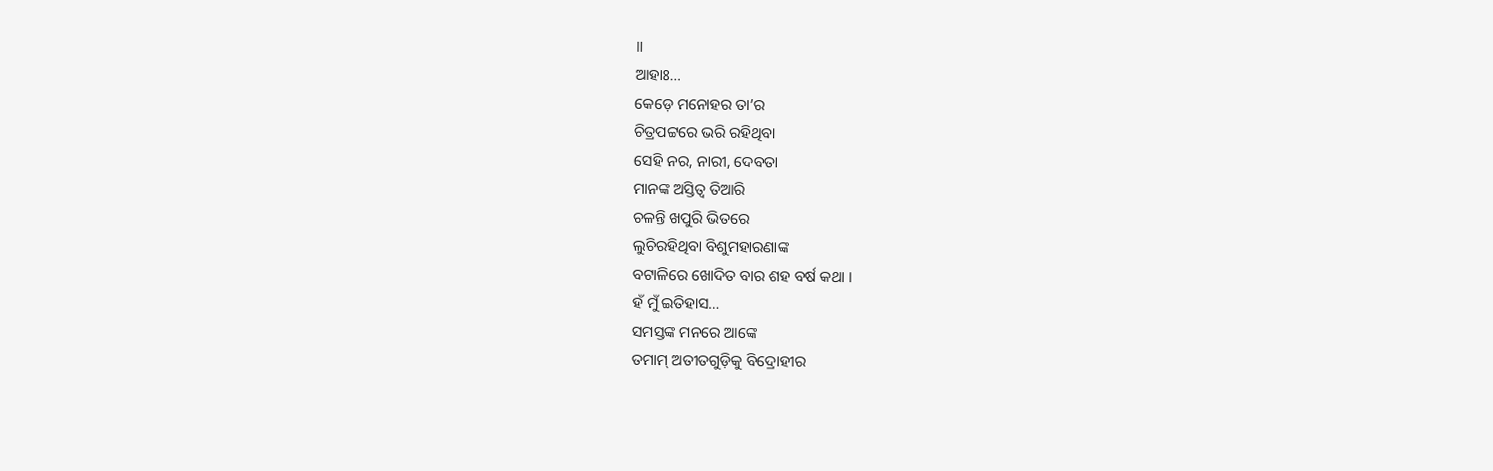॥
ଆହାଃ…
କେଡ଼େ ମନୋହର ତା’ର
ଚିତ୍ରପଟ୍ଟରେ ଭରି ରହିଥିବା
ସେହି ନର, ନାରୀ, ଦେବତା
ମାନଙ୍କ ଅସ୍ତିତ୍ୱ ତିଆରି
ଚଳନ୍ତି ଖପୁରି ଭିତରେ
ଲୁଚିରହିଥିବା ବିଶୁମହାରଣାଙ୍କ
ବଟାଳିରେ ଖୋଦିତ ବାର ଶହ ବର୍ଷ କଥା ।
ହଁ ମୁଁ ଇତିହାସ…
ସମସ୍ତଙ୍କ ମନରେ ଆଙ୍କେ
ତମାମ୍ ଅତୀତଗୁଡ଼ିକୁ ବିଦ୍ରୋହୀର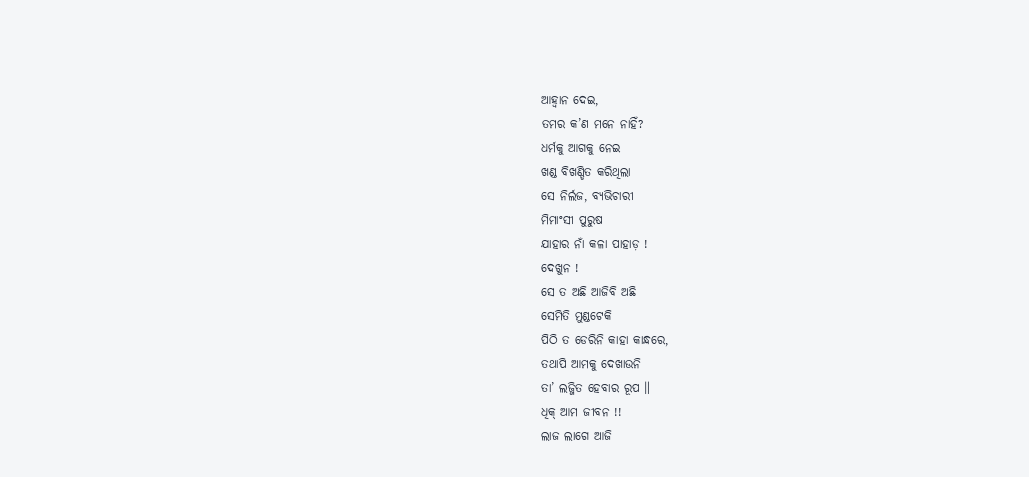ଆହ୍ୱାନ ଦେଇ,
ତମର କ’ଣ ମନେ ନାହିଁ?
ଧର୍ମକୁ ଆଗକୁ ନେଇ
ଖଣ୍ଡ ବିଖଣ୍ଡିତ କରିଥିଲା
ସେ ନିର୍ଲଜ, ବ୍ୟଭିଚାରୀ
ମିମାଂସୀ ପୁରୁଷ
ଯାହାର ନାଁ କଳା ପାହାଡ଼ !
ଦେଖୁନ !
ସେ ତ ଅଛି ଆଜିବି ଅଛି
ସେମିତି ମୁଣ୍ଡଟେକି
ପିଠି ତ ଡେରିନି କାହା କାନ୍ଧରେ,
ତଥାପି ଆମକୁ ଦେଖାଉନି
ତା’ ଲଜ୍ଜିତ ହେବାର ରୂପ ॥
ଧିକ୍ ଆମ ଜୀବନ !!
ଲାଜ ଲାଗେ ଆଜି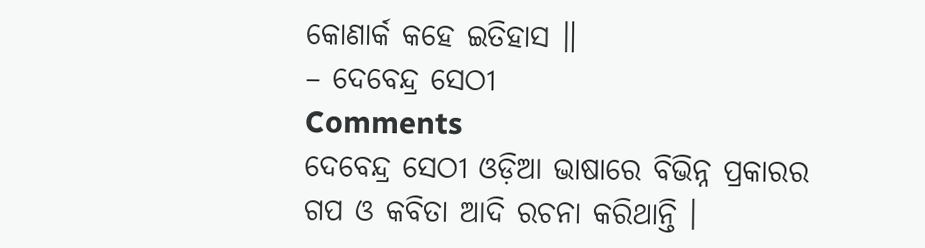କୋଣାର୍କ କହେ ଇତିହାସ ॥
– ଦେବେନ୍ଦ୍ର ସେଠୀ
Comments
ଦେବେନ୍ଦ୍ର ସେଠୀ ଓଡ଼ିଆ ଭାଷାରେ ବିଭିନ୍ନ ପ୍ରକାରର ଗପ ଓ କବିତା ଆଦି ରଚନା କରିଥାନ୍ତି ।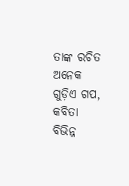ତାଙ୍କ ରଚିତ ଅନେକ ଗୁଡ଼ିଏ ଗପ, କବିତା ବିଭିନ୍ନ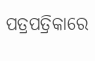ପତ୍ରପତ୍ରିକାରେ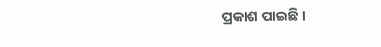ପ୍ରକାଶ ପାଇଛି ।